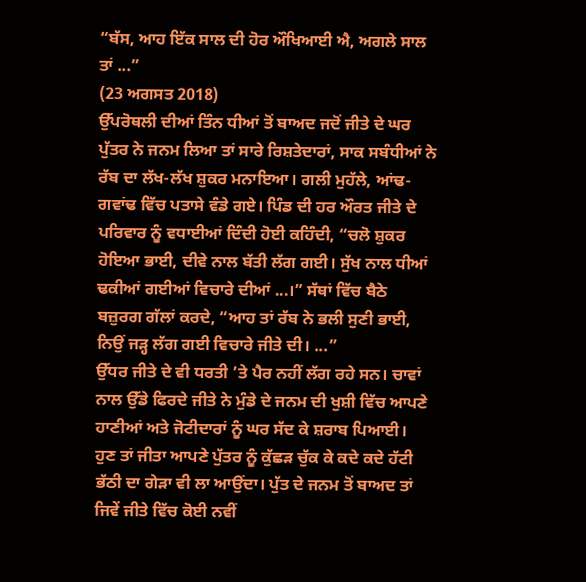“ਬੱਸ, ਆਹ ਇੱਕ ਸਾਲ ਦੀ ਹੋਰ ਔਖਿਆਈ ਐ, ਅਗਲੇ ਸਾਲ ਤਾਂ ...”
(23 ਅਗਸਤ 2018)
ਉੱਪਰੋਥਲੀ ਦੀਆਂ ਤਿੰਨ ਧੀਆਂ ਤੋਂ ਬਾਅਦ ਜਦੋਂ ਜੀਤੇ ਦੇ ਘਰ ਪੁੱਤਰ ਨੇ ਜਨਮ ਲਿਆ ਤਾਂ ਸਾਰੇ ਰਿਸ਼ਤੇਦਾਰਾਂ, ਸਾਕ ਸਬੰਧੀਆਂ ਨੇ ਰੱਬ ਦਾ ਲੱਖ-ਲੱਖ ਸ਼ੁਕਰ ਮਨਾਇਆ। ਗਲੀ ਮੁਹੱਲੇ, ਆਂਢ-ਗਵਾਂਢ ਵਿੱਚ ਪਤਾਸੇ ਵੰਡੇ ਗਏ। ਪਿੰਡ ਦੀ ਹਰ ਔਰਤ ਜੀਤੇ ਦੇ ਪਰਿਵਾਰ ਨੂੰ ਵਧਾਈਆਂ ਦਿੰਦੀ ਹੋਈ ਕਹਿੰਦੀ, “ਚਲੋ ਸ਼ੁਕਰ ਹੋਇਆ ਭਾਈ, ਦੀਵੇ ਨਾਲ ਬੱਤੀ ਲੱਗ ਗਈ। ਸੁੱਖ ਨਾਲ ਧੀਆਂ ਢਕੀਆਂ ਗਈਆਂ ਵਿਚਾਰੇ ਦੀਆਂ ...।” ਸੱਥਾਂ ਵਿੱਚ ਬੈਠੇ ਬਜ਼ੁਰਗ ਗੱਲਾਂ ਕਰਦੇ, “ਆਹ ਤਾਂ ਰੱਬ ਨੇ ਭਲੀ ਸੁਣੀ ਭਾਈ, ਨਿਉਂ ਜੜ੍ਹ ਲੱਗ ਗਈ ਵਿਚਾਰੇ ਜੀਤੇ ਦੀ। ...”
ਉੱਧਰ ਜੀਤੇ ਦੇ ਵੀ ਧਰਤੀ ’ਤੇ ਪੈਰ ਨਹੀਂ ਲੱਗ ਰਹੇ ਸਨ। ਚਾਵਾਂ ਨਾਲ ਉੱਡੇ ਫਿਰਦੇ ਜੀਤੇ ਨੇ ਮੁੰਡੇ ਦੇ ਜਨਮ ਦੀ ਖੁਸ਼ੀ ਵਿੱਚ ਆਪਣੇ ਹਾਣੀਆਂ ਅਤੇ ਜੋਟੀਦਾਰਾਂ ਨੂੰ ਘਰ ਸੱਦ ਕੇ ਸ਼ਰਾਬ ਪਿਆਈ।
ਹੁਣ ਤਾਂ ਜੀਤਾ ਆਪਣੇ ਪੁੱਤਰ ਨੂੰ ਕੁੱਛੜ ਚੁੱਕ ਕੇ ਕਦੇ ਕਦੇ ਹੱਟੀ ਭੱਠੀ ਦਾ ਗੇੜਾ ਵੀ ਲਾ ਆਉਂਦਾ। ਪੁੱਤ ਦੇ ਜਨਮ ਤੋਂ ਬਾਅਦ ਤਾਂ ਜਿਵੇਂ ਜੀਤੇ ਵਿੱਚ ਕੋਈ ਨਵੀਂ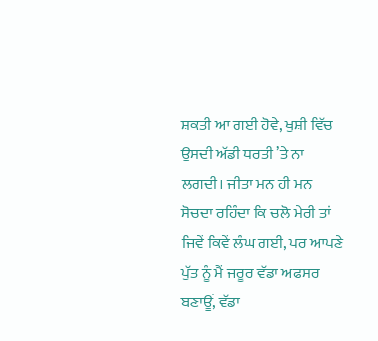ਸ਼ਕਤੀ ਆ ਗਈ ਹੋਵੇ, ਖੁਸ਼ੀ ਵਿੱਚ ਉਸਦੀ ਅੱਡੀ ਧਰਤੀ ’ਤੇ ਨਾ ਲਗਦੀ। ਜੀਤਾ ਮਨ ਹੀ ਮਨ ਸੋਚਦਾ ਰਹਿੰਦਾ ਕਿ ਚਲੋ ਮੇਰੀ ਤਾਂ ਜਿਵੇਂ ਕਿਵੇਂ ਲੰਘ ਗਈ, ਪਰ ਆਪਣੇ ਪੁੱਤ ਨੂੰ ਮੈਂ ਜਰੂਰ ਵੱਡਾ ਅਫਸਰ ਬਣਾਊਂ, ਵੱਡਾ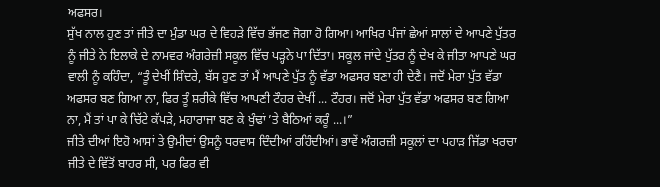ਅਫਸਰ।
ਸੁੱਖ ਨਾਲ ਹੁਣ ਤਾਂ ਜੀਤੇ ਦਾ ਮੁੰਡਾ ਘਰ ਦੇ ਵਿਹੜੇ ਵਿੱਚ ਭੱਜਣ ਜੋਗਾ ਹੋ ਗਿਆ। ਆਖਿਰ ਪੰਜਾਂ ਛੇਆਂ ਸਾਲਾਂ ਦੇ ਆਪਣੇ ਪੁੱਤਰ ਨੂੰ ਜੀਤੇ ਨੇ ਇਲਾਕੇ ਦੇ ਨਾਮਵਰ ਅੰਗਰੇਜ਼ੀ ਸਕੂਲ ਵਿੱਚ ਪੜ੍ਹਨੇ ਪਾ ਦਿੱਤਾ। ਸਕੂਲ ਜਾਂਦੇ ਪੁੱਤਰ ਨੂੰ ਦੇਖ ਕੇ ਜੀਤਾ ਆਪਣੇ ਘਰ ਵਾਲੀ ਨੂੰ ਕਹਿੰਦਾ, “ਤੂੰ ਦੇਖੀਂ ਸ਼ਿੰਦਰੇ, ਬੱਸ ਹੁਣ ਤਾਂ ਮੈਂ ਆਪਣੇ ਪੁੱਤ ਨੂੰ ਵੱਡਾ ਅਫਸਰ ਬਣਾ ਹੀ ਦੇਣੈ। ਜਦੋਂ ਮੇਰਾ ਪੁੱਤ ਵੱਡਾ ਅਫਸਰ ਬਣ ਗਿਆ ਨਾ, ਫਿਰ ਤੂੰ ਸ਼ਰੀਕੇ ਵਿੱਚ ਆਪਣੀ ਟੌਹਰ ਦੇਖੀਂ ... ਟੌਹਰ। ਜਦੋਂ ਮੇਰਾ ਪੁੱਤ ਵੱਡਾ ਅਫਸਰ ਬਣ ਗਿਆ ਨਾ, ਮੈਂ ਤਾਂ ਪਾ ਕੇ ਚਿੱਟੇ ਕੱਪੜੇ, ਮਹਾਰਾਜਾ ਬਣ ਕੇ ਖੁੰਢਾਂ ’ਤੇ ਬੈਠਿਆਂ ਕਰੂੰ ...।”
ਜੀਤੇ ਦੀਆਂ ਇਹੋ ਆਸਾਂ ਤੇ ਉਮੀਦਾਂ ਉਸਨੂੰ ਧਰਵਾਸ ਦਿੰਦੀਆਂ ਰਹਿੰਦੀਆਂ। ਭਾਵੇਂ ਅੰਗਰਜ਼ੀ ਸਕੂਲਾਂ ਦਾ ਪਹਾੜ ਜਿੱਡਾ ਖਰਚਾ ਜੀਤੇ ਦੇ ਵਿੱਤੋਂ ਬਾਹਰ ਸੀ, ਪਰ ਫਿਰ ਵੀ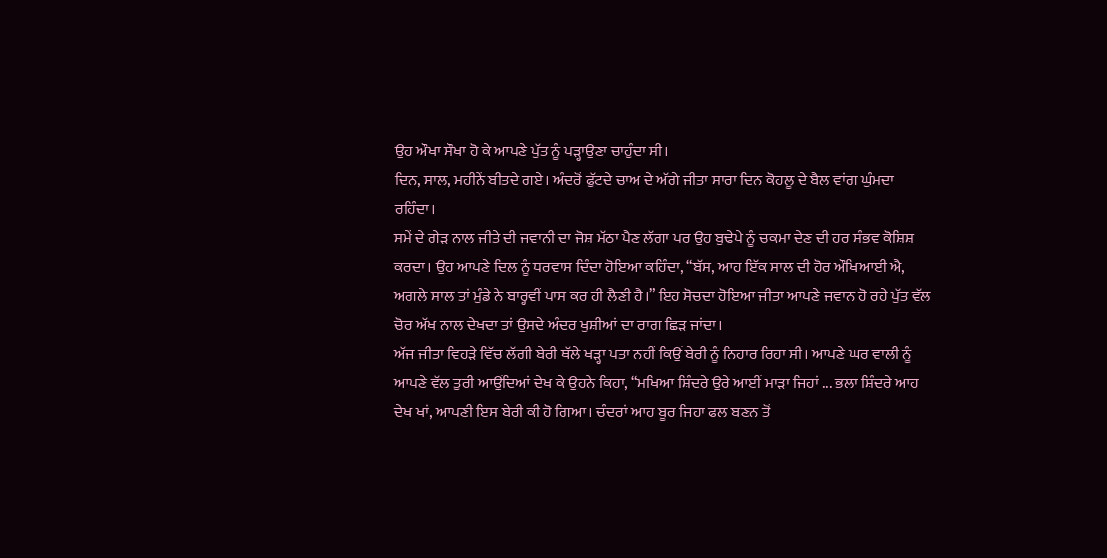ਉਹ ਔਖਾ ਸੌਖਾ ਹੋ ਕੇ ਆਪਣੇ ਪੁੱਤ ਨੂੰ ਪੜ੍ਹਾਉਣਾ ਚਾਹੁੰਦਾ ਸੀ।
ਦਿਨ, ਸਾਲ, ਮਹੀਨੇਂ ਬੀਤਦੇ ਗਏ। ਅੰਦਰੋਂ ਫੁੱਟਦੇ ਚਾਅ ਦੇ ਅੱਗੇ ਜੀਤਾ ਸਾਰਾ ਦਿਨ ਕੋਹਲੂ ਦੇ ਬੈਲ ਵਾਂਗ ਘੁੰਮਦਾ ਰਹਿੰਦਾ।
ਸਮੇਂ ਦੇ ਗੇੜ ਨਾਲ ਜੀਤੇ ਦੀ ਜਵਾਨੀ ਦਾ ਜੋਸ਼ ਮੱਠਾ ਪੈਣ ਲੱਗਾ ਪਰ ਉਹ ਬੁਢੇਪੇ ਨੂੰ ਚਕਮਾ ਦੇਣ ਦੀ ਹਰ ਸੰਭਵ ਕੋਸ਼ਿਸ਼ ਕਰਦਾ। ਉਹ ਆਪਣੇ ਦਿਲ ਨੂੰ ਧਰਵਾਸ ਦਿੰਦਾ ਹੋਇਆ ਕਹਿੰਦਾ, “ਬੱਸ, ਆਹ ਇੱਕ ਸਾਲ ਦੀ ਹੋਰ ਔਖਿਆਈ ਐ, ਅਗਲੇ ਸਾਲ ਤਾਂ ਮੁੰਡੇ ਨੇ ਬਾਰ੍ਹਵੀਂ ਪਾਸ ਕਰ ਹੀ ਲੈਣੀ ਹੈ।” ਇਹ ਸੋਚਦਾ ਹੋਇਆ ਜੀਤਾ ਆਪਣੇ ਜਵਾਨ ਹੋ ਰਹੇ ਪੁੱਤ ਵੱਲ ਚੋਰ ਅੱਖ ਨਾਲ ਦੇਖਦਾ ਤਾਂ ਉਸਦੇ ਅੰਦਰ ਖੁਸ਼ੀਆਂ ਦਾ ਰਾਗ ਛਿੜ ਜਾਂਦਾ।
ਅੱਜ ਜੀਤਾ ਵਿਹੜੇ ਵਿੱਚ ਲੱਗੀ ਬੇਰੀ ਥੱਲੇ ਖੜ੍ਹਾ ਪਤਾ ਨਹੀਂ ਕਿਉਂ ਬੇਰੀ ਨੂੰ ਨਿਹਾਰ ਰਿਹਾ ਸੀ। ਆਪਣੇ ਘਰ ਵਾਲੀ ਨੂੰ ਆਪਣੇ ਵੱਲ ਤੁਰੀ ਆਉਂਦਿਆਂ ਦੇਖ ਕੇ ਉਹਨੇ ਕਿਹਾ, “ਮਖਿਆ ਸ਼ਿੰਦਰੇ ਉਰੇ ਆਈਂ ਮਾੜਾ ਜਿਹਾਂ ... ਭਲਾ ਸ਼ਿੰਦਰੇ ਆਹ ਦੇਖ ਖਾਂ, ਆਪਣੀ ਇਸ ਬੇਰੀ ਕੀ ਹੋ ਗਿਆ। ਚੰਦਰਾਂ ਆਹ ਬੂਰ ਜਿਹਾ ਫਲ ਬਣਨ ਤੋਂ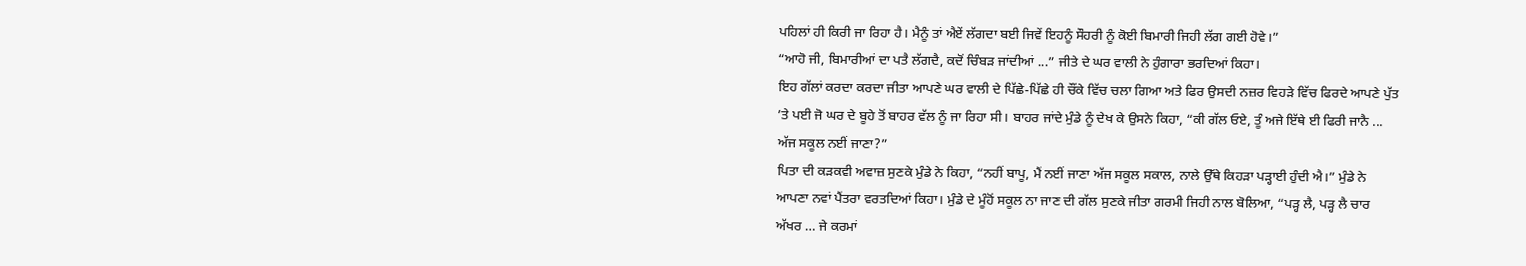ਪਹਿਲਾਂ ਹੀ ਕਿਰੀ ਜਾ ਰਿਹਾ ਹੈ। ਮੈਨੂੰ ਤਾਂ ਐਏਂ ਲੱਗਦਾ ਬਈ ਜਿਵੇਂ ਇਹਨੂੰ ਸੌਹਰੀ ਨੂੰ ਕੋਈ ਬਿਮਾਰੀ ਜਿਹੀ ਲੱਗ ਗਈ ਹੋਵੇ।”
“ਆਹੋ ਜੀ, ਬਿਮਾਰੀਆਂ ਦਾ ਪਤੈ ਲੱਗਦੈ, ਕਦੋਂ ਚਿੰਬੜ ਜਾਂਦੀਆਂ ...” ਜੀਤੇ ਦੇ ਘਰ ਵਾਲੀ ਨੇ ਹੁੰਗਾਰਾ ਭਰਦਿਆਂ ਕਿਹਾ।
ਇਹ ਗੱਲਾਂ ਕਰਦਾ ਕਰਦਾ ਜੀਤਾ ਆਪਣੇ ਘਰ ਵਾਲੀ ਦੇ ਪਿੱਛੇ-ਪਿੱਛੇ ਹੀ ਚੌਂਕੇ ਵਿੱਚ ਚਲਾ ਗਿਆ ਅਤੇ ਫਿਰ ਉਸਦੀ ਨਜ਼ਰ ਵਿਹੜੇ ਵਿੱਚ ਫਿਰਦੇ ਆਪਣੇ ਪੁੱਤ ’ਤੇ ਪਈ ਜੋ ਘਰ ਦੇ ਬੂਹੇ ਤੋਂ ਬਾਹਰ ਵੱਲ ਨੂੰ ਜਾ ਰਿਹਾ ਸੀ। ਬਾਹਰ ਜਾਂਦੇ ਮੁੰਡੇ ਨੂੰ ਦੇਖ ਕੇ ਉਸਨੇ ਕਿਹਾ, “ਕੀ ਗੱਲ ਓਏ, ਤੂੰ ਅਜੇ ਇੱਥੇ ਈ ਫਿਰੀ ਜਾਨੈ ... ਅੱਜ ਸਕੂਲ ਨਈਂ ਜਾਣਾ?”
ਪਿਤਾ ਦੀ ਕੜਕਵੀ ਅਵਾਜ਼ ਸੁਣਕੇ ਮੁੰਡੇ ਨੇ ਕਿਹਾ, “ਨਹੀਂ ਬਾਪੂ, ਮੈਂ ਨਈਂ ਜਾਣਾ ਅੱਜ ਸਕੂਲ ਸਕਾਲ, ਨਾਲੇ ਉੱਥੇ ਕਿਹੜਾ ਪੜ੍ਹਾਈ ਹੁੰਦੀ ਐ।” ਮੁੰਡੇ ਨੇ ਆਪਣਾ ਨਵਾਂ ਪੈਂਤਰਾ ਵਰਤਦਿਆਂ ਕਿਹਾ। ਮੁੰਡੇ ਦੇ ਮੂੰਹੋਂ ਸਕੂਲ ਨਾ ਜਾਣ ਦੀ ਗੱਲ ਸੁਣਕੇ ਜੀਤਾ ਗਰਮੀ ਜਿਹੀ ਨਾਲ ਬੋਲਿਆ, “ਪੜ੍ਹ ਲੈ, ਪੜ੍ਹ ਲੈ ਚਾਰ ਅੱਖਰ … ਜੇ ਕਰਮਾਂ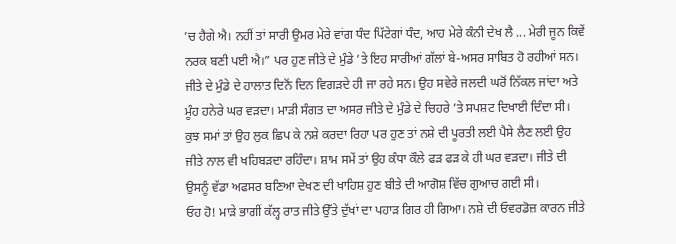’ਚ ਹੈਗੇ ਐ। ਨਹੀਂ ਤਾਂ ਸਾਰੀ ਉਮਰ ਮੇਰੇ ਵਾਂਗ ਧੰਦ ਪਿੱਟੇਗਾਂ ਧੰਦ, ਆਹ ਮੇਰੇ ਕੰਨੀ ਦੇਖ ਲੈ ... ਮੇਰੀ ਜੂਨ ਕਿਵੇਂ ਨਰਕ ਬਣੀ ਪਈ ਐ।” ਪਰ ਹੁਣ ਜੀਤੇ ਦੇ ਮੁੰਡੇ ’ਤੇ ਇਹ ਸਾਰੀਆਂ ਗੱਲਾਂ ਬੇ-ਅਸਰ ਸਾਬਿਤ ਹੋ ਰਹੀਆਂ ਸਨ।
ਜੀਤੇ ਦੇ ਮੁੰਡੇ ਦੇ ਹਾਲਾਤ ਦਿਨੋਂ ਦਿਨ ਵਿਗੜਦੇ ਹੀ ਜਾ ਰਹੇ ਸਨ। ਉਹ ਸਵੇਰੇ ਜਲਦੀ ਘਰੋਂ ਨਿੱਕਲ ਜਾਂਦਾ ਅਤੇ ਮੂੰਹ ਹਨੇਰੇ ਘਰ ਵੜਦਾ। ਮਾੜੀ ਸੰਗਤ ਦਾ ਅਸਰ ਜੀਤੇ ਦੇ ਮੁੰਡੇ ਦੇ ਚਿਹਰੇ ’ਤੇ ਸਪਸ਼ਟ ਦਿਖਾਈ ਦਿੰਦਾ ਸੀ। ਕੁਝ ਸਮਾਂ ਤਾਂ ਉਹ ਲੁਕ ਛਿਪ ਕੇ ਨਸ਼ੇ ਕਰਦਾ ਰਿਹਾ ਪਰ ਹੁਣ ਤਾਂ ਨਸ਼ੇ ਦੀ ਪੂਰਤੀ ਲਈ ਪੈਸੇ ਲੈਣ ਲਈ ਉਹ ਜੀਤੇ ਨਾਲ ਵੀ ਖਹਿਬੜਦਾ ਰਹਿੰਦਾ। ਸ਼ਾਮ ਸਮੇਂ ਤਾਂ ਉਹ ਕੰਧਾ ਕੌਲੇ ਫੜ ਫੜ ਕੇ ਹੀ ਘਰ ਵੜਦਾ। ਜੀਤੇ ਦੀ ਉਸਨੂੰ ਵੱਡਾ ਅਫਸਰ ਬਣਿਆ ਦੇਖਣ ਦੀ ਖਾਹਿਸ਼ ਹੁਣ ਬੀਤੇ ਦੀ ਆਗੋਸ਼ ਵਿੱਚ ਗੁਆਚ ਗਈ ਸੀ।
ਓਹ ਹੋ! ਮਾੜੇ ਭਾਗੀਂ ਕੱਲ੍ਹ ਰਾਤ ਜੀਤੇ ਉੱਤੇ ਦੁੱਖਾਂ ਦਾ ਪਹਾੜ ਗਿਰ ਹੀ ਗਿਆ। ਨਸ਼ੇ ਦੀ ਓਵਰਡੋਜ਼ ਕਾਰਨ ਜੀਤੇ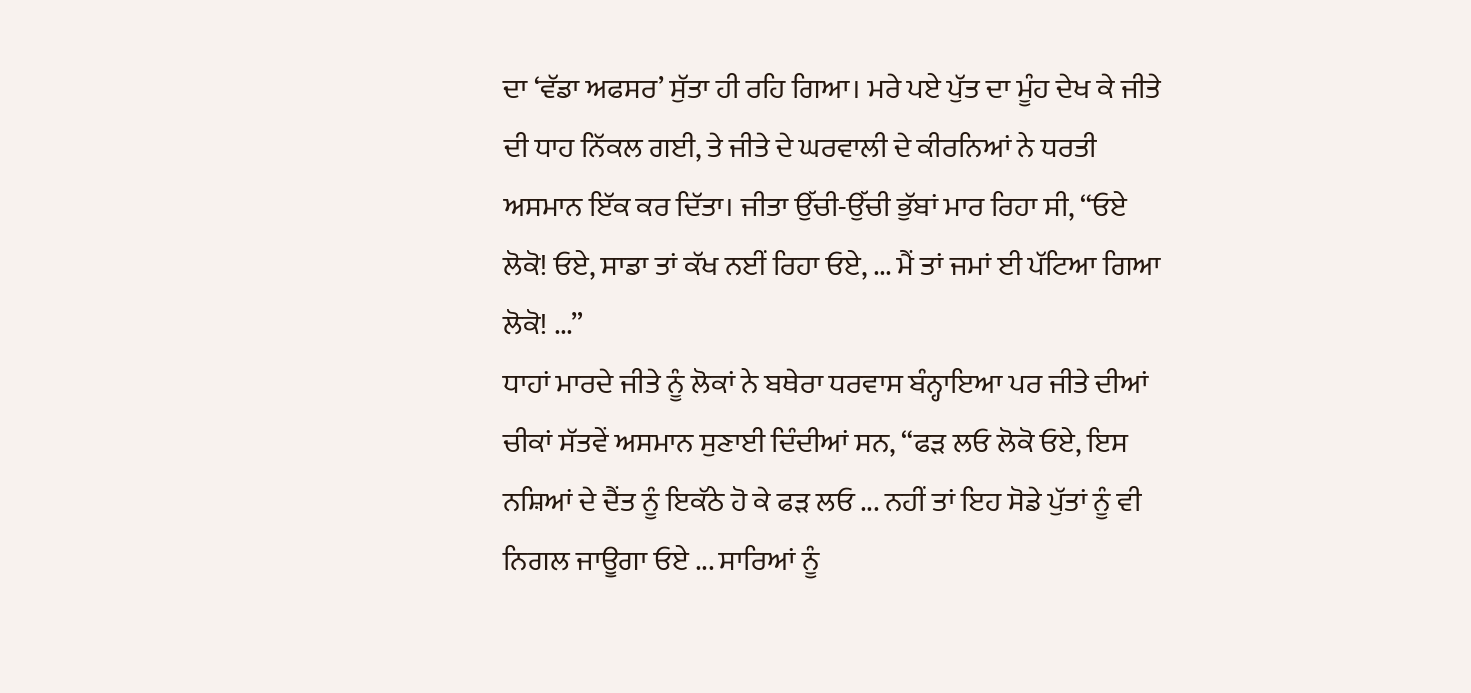ਦਾ ‘ਵੱਡਾ ਅਫਸਰ’ ਸੁੱਤਾ ਹੀ ਰਹਿ ਗਿਆ। ਮਰੇ ਪਏ ਪੁੱਤ ਦਾ ਮੂੰਹ ਦੇਖ ਕੇ ਜੀਤੇ ਦੀ ਧਾਹ ਨਿੱਕਲ ਗਈ, ਤੇ ਜੀਤੇ ਦੇ ਘਰਵਾਲੀ ਦੇ ਕੀਰਨਿਆਂ ਨੇ ਧਰਤੀ ਅਸਮਾਨ ਇੱਕ ਕਰ ਦਿੱਤਾ। ਜੀਤਾ ਉੱਚੀ-ਉੱਚੀ ਭੁੱਬਾਂ ਮਾਰ ਰਿਹਾ ਸੀ, “ਓਏ ਲੋਕੋ! ਓਏ, ਸਾਡਾ ਤਾਂ ਕੱਖ ਨਈਂ ਰਿਹਾ ਓਏ, ... ਮੈਂ ਤਾਂ ਜਮਾਂ ਈ ਪੱਟਿਆ ਗਿਆ ਲੋਕੋ! ...”
ਧਾਹਾਂ ਮਾਰਦੇ ਜੀਤੇ ਨੂੰ ਲੋਕਾਂ ਨੇ ਬਥੇਰਾ ਧਰਵਾਸ ਬੰਨ੍ਹਾਇਆ ਪਰ ਜੀਤੇ ਦੀਆਂ ਚੀਕਾਂ ਸੱਤਵੇਂ ਅਸਮਾਨ ਸੁਣਾਈ ਦਿੰਦੀਆਂ ਸਨ, “ਫੜ ਲਓ ਲੋਕੋ ਓਏ, ਇਸ ਨਸ਼ਿਆਂ ਦੇ ਦੈਂਤ ਨੂੰ ਇਕੱਠੇ ਹੋ ਕੇ ਫੜ ਲਓ ... ਨਹੀਂ ਤਾਂ ਇਹ ਸੋਡੇ ਪੁੱਤਾਂ ਨੂੰ ਵੀ ਨਿਗਲ ਜਾਊਗਾ ਓਏ ... ਸਾਰਿਆਂ ਨੂੰ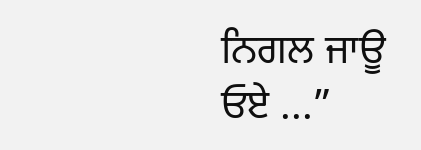ਨਿਗਲ ਜਾਊ ਓਏ ...”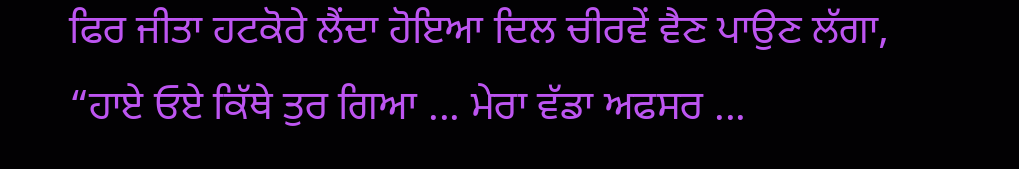ਫਿਰ ਜੀਤਾ ਹਟਕੋਰੇ ਲੈਂਦਾ ਹੋਇਆ ਦਿਲ ਚੀਰਵੇਂ ਵੈਣ ਪਾਉਣ ਲੱਗਾ, “ਹਾਏ ਓਏ ਕਿੱਥੇ ਤੁਰ ਗਿਆ ... ਮੇਰਾ ਵੱਡਾ ਅਫਸਰ ...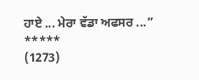ਹਾਏ ... ਮੇਰਾ ਵੱਡਾ ਅਫਸਰ ...”
*****
(1273)